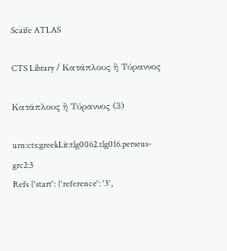Scaife ATLAS

CTS Library / Κατάπλους ἢ Τύραννος

Κατάπλους ἢ Τύραννος (3)

urn:cts:greekLit:tlg0062.tlg016.perseus-grc2:3
Refs {'start': {'reference': '3',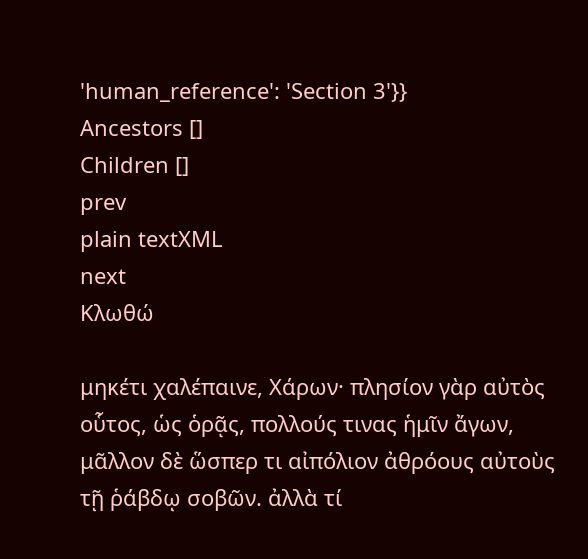'human_reference': 'Section 3'}}
Ancestors []
Children []
prev
plain textXML
next
Κλωθώ

μηκέτι χαλέπαινε, Χάρων· πλησίον γὰρ αὐτὸς οὗτος, ὡς ὁρᾷς, πολλούς τινας ἡμῖν ἄγων, μᾶλλον δὲ ὥσπερ τι αἰπόλιον ἀθρόους αὐτοὺς τῇ ῥάβδῳ σοβῶν. ἀλλὰ τί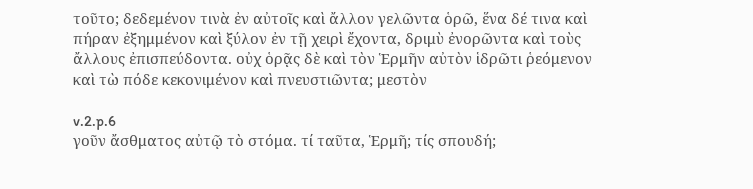τοῦτο; δεδεμένον τινὰ ἐν αὐτοῖς καὶ ἄλλον γελῶντα ὁρῶ, ἕνα δέ τινα καὶ πήραν ἐξημμένον καὶ ξύλον ἐν τῇ χειρὶ ἔχοντα, δριμὺ ἐνορῶντα καὶ τοὺς ἄλλους ἐπισπεύδοντα. οὐχ ὁρᾷς δὲ καὶ τὸν Ἑρμῆν αὐτὸν ἱδρῶτι ῥεόμενον καὶ τὼ πόδε κεκονιμένον καὶ πνευστιῶντα; μεστὸν

v.2.p.6
γοῦν ἄσθματος αὐτῷ τὸ στόμα. τί ταῦτα, Ἑρμῆ; τίς σπουδή;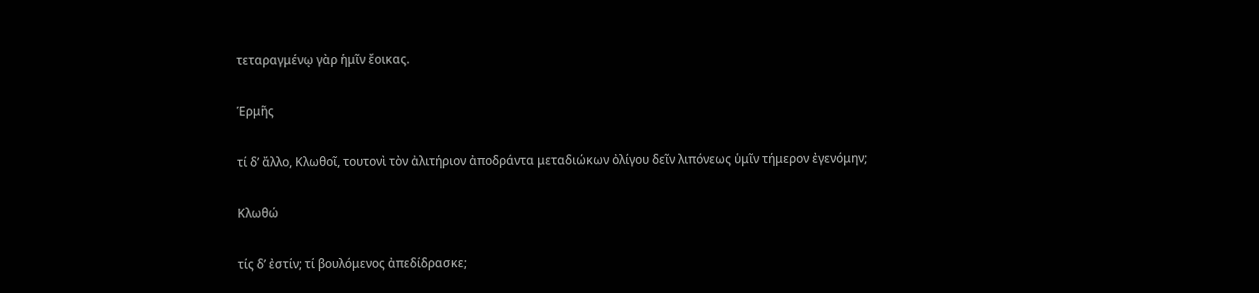τεταραγμένῳ γὰρ ἡμῖν ἔοικας.

Ἑρμῆς

τί δʼ ἄλλο, Κλωθοῖ, τουτονὶ τὸν ἀλιτήριον ἀποδράντα μεταδιώκων ὀλίγου δεῖν λιπόνεως ὑμῖν τήμερον ἐγενόμην;

Κλωθώ

τίς δʼ ἐστίν; τί βουλόμενος ἀπεδίδρασκε;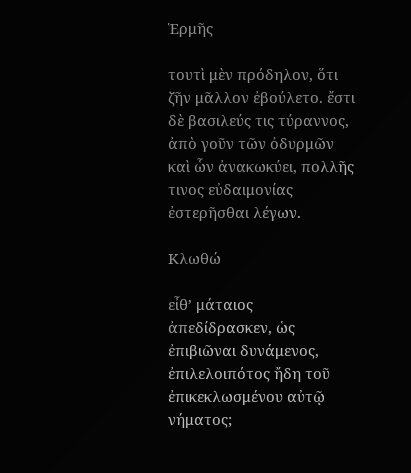Ἑρμῆς

τουτὶ μὲν πρόδηλον, ὅτι ζῆν μᾶλλον ἐβούλετο. ἔστι δὲ βασιλεύς τις τύραννος, ἀπὸ γοῦν τῶν ὀδυρμῶν καὶ ὧν ἀνακωκύει, πολλῆς τινος εὐδαιμονίας ἐστερῆσθαι λέγων.

Κλωθώ

εἶθʼ μάταιος ἀπεδίδρασκεν, ὡς ἐπιβιῶναι δυνάμενος, ἐπιλελοιπότος ἤδη τοῦ ἐπικεκλωσμένου αὐτῷ νήματος;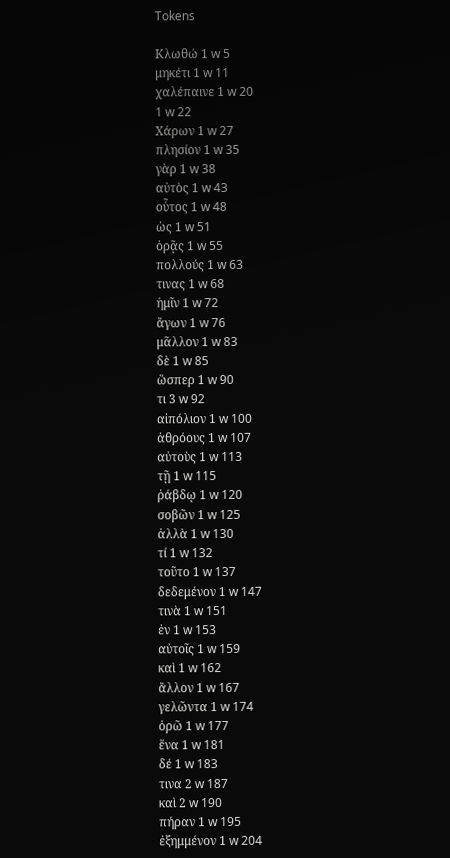Tokens

Κλωθώ 1 w 5
μηκέτι 1 w 11
χαλέπαινε 1 w 20
1 w 22
Χάρων 1 w 27
πλησίον 1 w 35
γὰρ 1 w 38
αὐτὸς 1 w 43
οὗτος 1 w 48
ὡς 1 w 51
ὁρᾷς 1 w 55
πολλούς 1 w 63
τινας 1 w 68
ἡμῖν 1 w 72
ἄγων 1 w 76
μᾶλλον 1 w 83
δὲ 1 w 85
ὥσπερ 1 w 90
τι 3 w 92
αἰπόλιον 1 w 100
ἀθρόους 1 w 107
αὐτοὺς 1 w 113
τῇ 1 w 115
ῥάβδῳ 1 w 120
σοβῶν 1 w 125
ἀλλὰ 1 w 130
τί 1 w 132
τοῦτο 1 w 137
δεδεμένον 1 w 147
τινὰ 1 w 151
ἐν 1 w 153
αὐτοῖς 1 w 159
καὶ 1 w 162
ἄλλον 1 w 167
γελῶντα 1 w 174
ὁρῶ 1 w 177
ἕνα 1 w 181
δέ 1 w 183
τινα 2 w 187
καὶ 2 w 190
πήραν 1 w 195
ἐξημμένον 1 w 204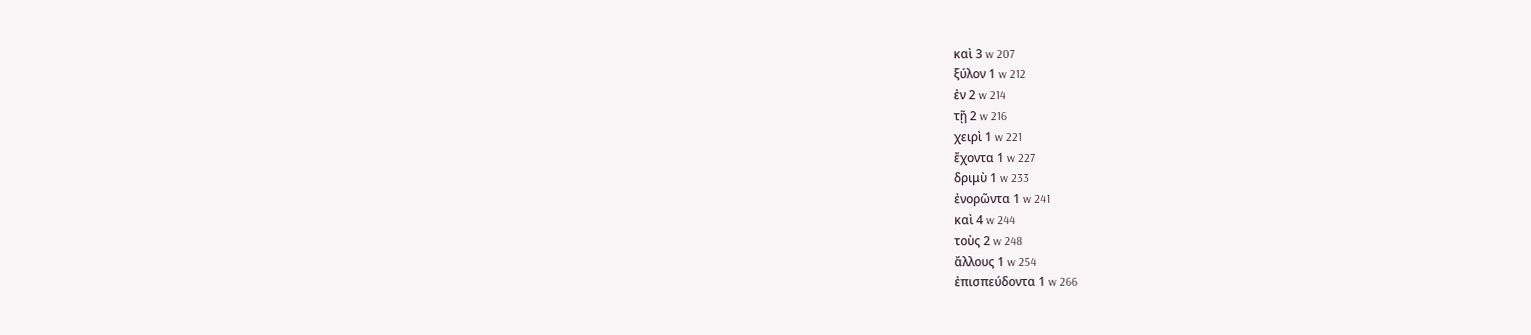καὶ 3 w 207
ξύλον 1 w 212
ἐν 2 w 214
τῇ 2 w 216
χειρὶ 1 w 221
ἔχοντα 1 w 227
δριμὺ 1 w 233
ἐνορῶντα 1 w 241
καὶ 4 w 244
τοὺς 2 w 248
ἄλλους 1 w 254
ἐπισπεύδοντα 1 w 266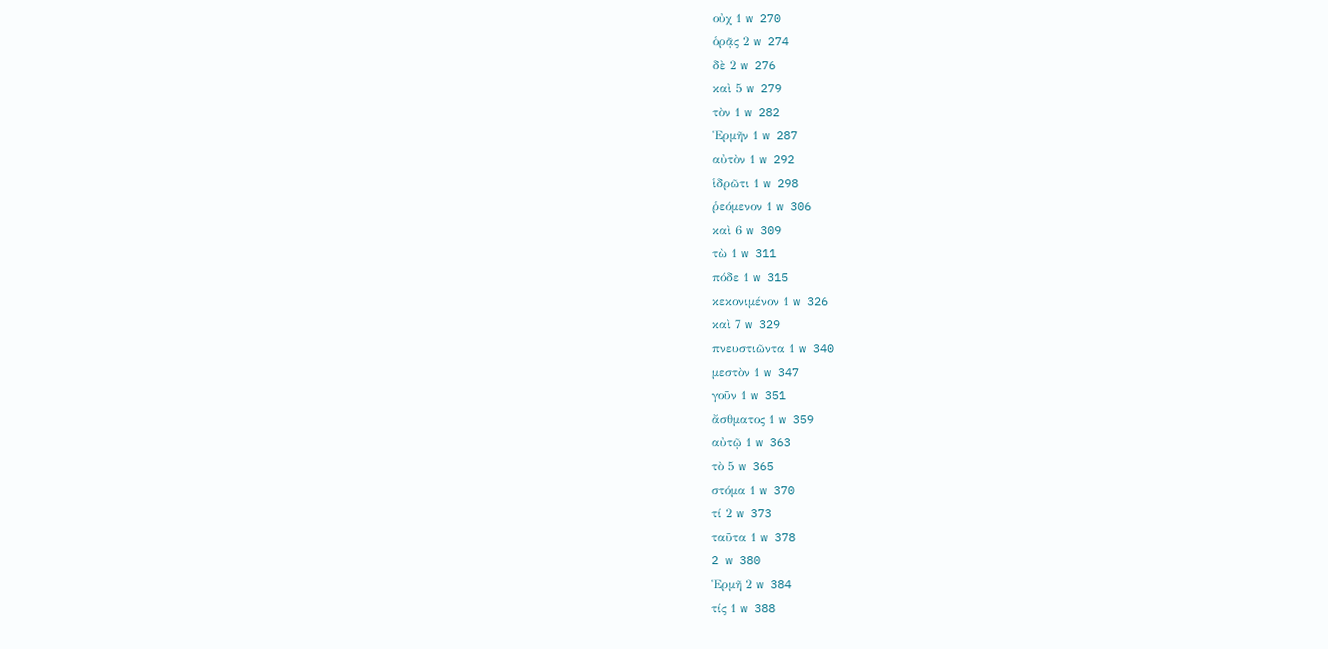οὐχ 1 w 270
ὁρᾷς 2 w 274
δὲ 2 w 276
καὶ 5 w 279
τὸν 1 w 282
Ἑρμῆν 1 w 287
αὐτὸν 1 w 292
ἱδρῶτι 1 w 298
ῥεόμενον 1 w 306
καὶ 6 w 309
τὼ 1 w 311
πόδε 1 w 315
κεκονιμένον 1 w 326
καὶ 7 w 329
πνευστιῶντα 1 w 340
μεστὸν 1 w 347
γοῦν 1 w 351
ἄσθματος 1 w 359
αὐτῷ 1 w 363
τὸ 5 w 365
στόμα 1 w 370
τί 2 w 373
ταῦτα 1 w 378
2 w 380
Ἑρμῆ 2 w 384
τίς 1 w 388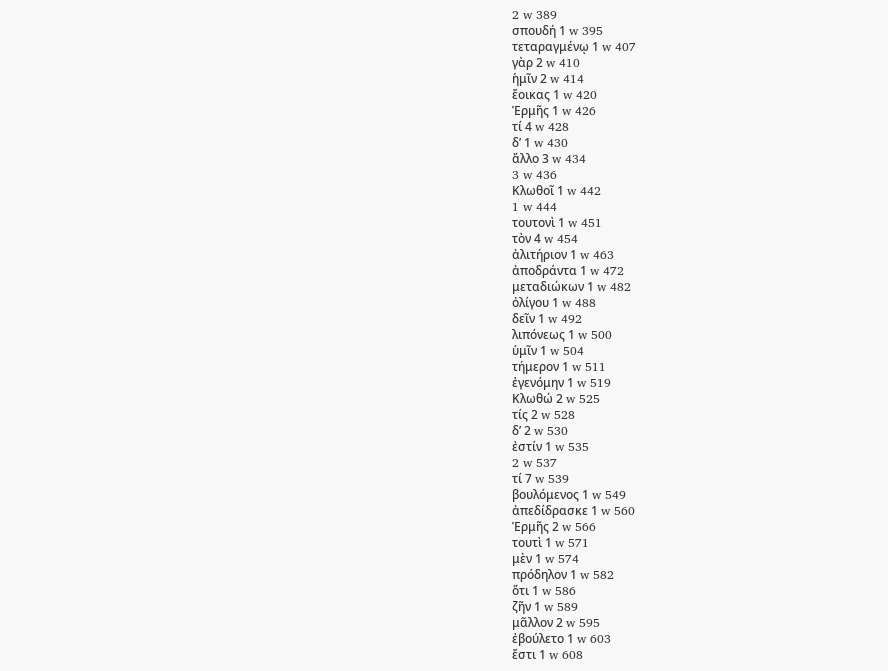2 w 389
σπουδή 1 w 395
τεταραγμένῳ 1 w 407
γὰρ 2 w 410
ἡμῖν 2 w 414
ἔοικας 1 w 420
Ἑρμῆς 1 w 426
τί 4 w 428
δʼ 1 w 430
ἄλλο 3 w 434
3 w 436
Κλωθοῖ 1 w 442
1 w 444
τουτονὶ 1 w 451
τὸν 4 w 454
ἀλιτήριον 1 w 463
ἀποδράντα 1 w 472
μεταδιώκων 1 w 482
ὀλίγου 1 w 488
δεῖν 1 w 492
λιπόνεως 1 w 500
ὑμῖν 1 w 504
τήμερον 1 w 511
ἐγενόμην 1 w 519
Κλωθώ 2 w 525
τίς 2 w 528
δʼ 2 w 530
ἐστίν 1 w 535
2 w 537
τί 7 w 539
βουλόμενος 1 w 549
ἀπεδίδρασκε 1 w 560
Ἑρμῆς 2 w 566
τουτὶ 1 w 571
μὲν 1 w 574
πρόδηλον 1 w 582
ὅτι 1 w 586
ζῆν 1 w 589
μᾶλλον 2 w 595
ἐβούλετο 1 w 603
ἔστι 1 w 608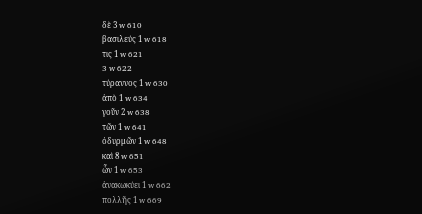δὲ 3 w 610
βασιλεύς 1 w 618
τις 1 w 621
3 w 622
τύραννος 1 w 630
ἀπὸ 1 w 634
γοῦν 2 w 638
τῶν 1 w 641
ὀδυρμῶν 1 w 648
καὶ 8 w 651
ὧν 1 w 653
ἀνακωκύει 1 w 662
πολλῆς 1 w 669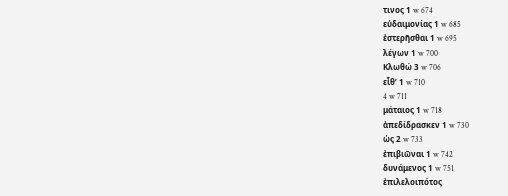τινος 1 w 674
εὐδαιμονίας 1 w 685
ἐστερῆσθαι 1 w 695
λέγων 1 w 700
Κλωθώ 3 w 706
εἶθʼ 1 w 710
4 w 711
μάταιος 1 w 718
ἀπεδίδρασκεν 1 w 730
ὡς 2 w 733
ἐπιβιῶναι 1 w 742
δυνάμενος 1 w 751
ἐπιλελοιπότος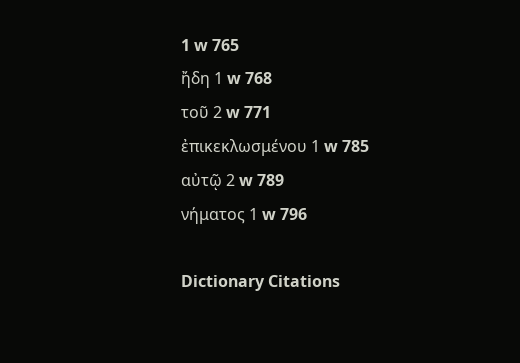1 w 765
ἤδη 1 w 768
τοῦ 2 w 771
ἐπικεκλωσμένου 1 w 785
αὐτῷ 2 w 789
νήματος 1 w 796

Dictionary Citations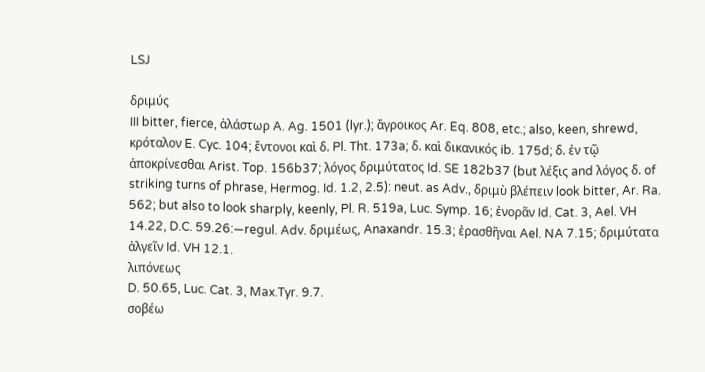LSJ

δριμύς
III bitter, fierce, ἀλάστωρ A. Ag. 1501 (lyr.); ἄγροικος Ar. Eq. 808, etc.; also, keen, shrewd, κρόταλον E. Cyc. 104; ἔντονοι καὶ δ. Pl. Tht. 173a; δ. καὶ δικανικός ib. 175d; δ. ἐν τῷ ἀποκρίνεσθαι Arist. Top. 156b37; λόγος δριμύτατος Id. SE 182b37 (but λέξις and λόγος δ. of striking turns of phrase, Hermog. Id. 1.2, 2.5): neut. as Adv., δριμὺ βλέπειν look bitter, Ar. Ra. 562; but also to look sharply, keenly, Pl. R. 519a, Luc. Symp. 16; ἐνορᾶν Id. Cat. 3, Ael. VH 14.22, D.C. 59.26:—regul. Adv. δριμέως, Anaxandr. 15.3; ἐρασθῆναι Ael. NA 7.15; δριμύτατα ἀλγεῖν Id. VH 12.1.
λιπόνεως
D. 50.65, Luc. Cat. 3, Max.Tyr. 9.7.
σοβέω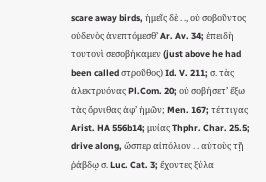scare away birds, ἡμεῖς δὲ . ., οὐ σοβοῦντος οὐδενὸς ἀνεπτόμεσθʼ Ar. Av. 34; ἐπειδὴ τουτονὶ σεσοβήκαμεν (just above he had been called στροῦθος) Id. V. 211; σ. τὰς ἀλεκτρυόνας Pl.Com. 20; οὐ σοβήσετʼ ἔξω τὰς ὄρνιθας ἀφʼ ἡμῶν; Men. 167; τέττιγας Arist. HA 556b14; μυίας Thphr. Char. 25.5; drive along, ὥσπερ αἰπόλιον . . αὐτοὺς τῇ ῥάβδῳ σ. Luc. Cat. 3; ἔχοντες ξύλα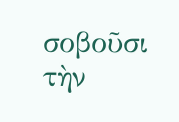σοβοῦσι τὴν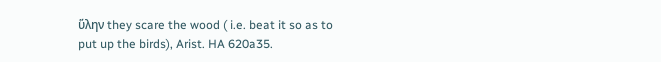ὕλην they scare the wood ( i.e. beat it so as to put up the birds), Arist. HA 620a35.